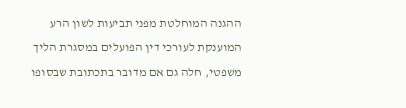ההגנה המוחלטת מפני תביעות לשון הרע המוענקת לעורכי דין הפועלים במסגרת הליך משפטי, חלה גם אם מדובר בתכתובת שבסופו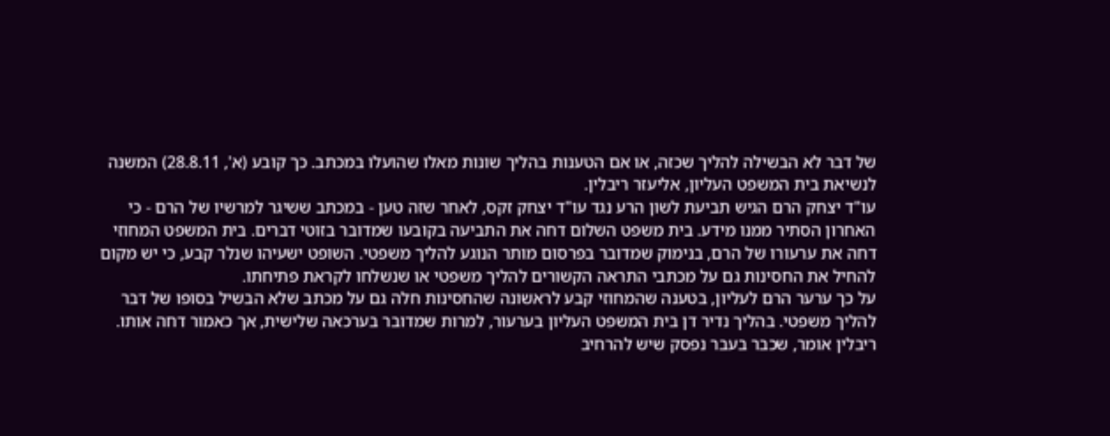של דבר לא הבשילה להליך שכזה, או אם הטענות בהליך שונות מאלו שהועלו במכתב. כך קובע (א', 28.8.11) המשנה לנשיאת בית המשפט העליון, אליעזר ריבלין.
עו"ד יצחק הרם הגיש תביעת לשון הרע נגד עו"ד יצחק זקס, לאחר שזה טען - במכתב ששיגר למרשיו של הרם - כי האחרון הסתיר ממנו מידע. בית משפט השלום דחה את התביעה בקובעו שמדובר בזוטי דברים. בית המשפט המחוזי דחה את ערעורו של הרם, בנימוק שמדובר בפרסום מותר הנוגע להליך משפטי. השופט ישעיהו שנלר קבע, כי יש מקום להחיל את החסינות גם על מכתבי התראה הקשורים להליך משפטי או שנשלחו לקראת פתיחתו.
על כך ערער הרם לעליון, בטענה שהמחוזי קבע לראשונה שהחסינות חלה גם על מכתב שלא הבשיל בסופו של דבר להליך משפטי. בהליך נדיר דן בית המשפט העליון בערעור, למרות שמדובר בערכאה שלישית, אך כאמור דחה אותו.
ריבלין אומר, שכבר בעבר נפסק שיש להרחיב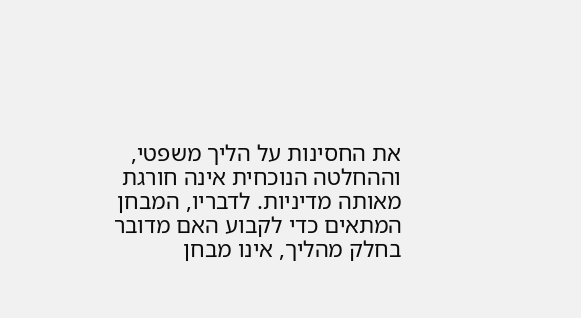את החסינות על הליך משפטי, וההחלטה הנוכחית אינה חורגת מאותה מדיניות. לדבריו, המבחן המתאים כדי לקבוע האם מדובר בחלק מהליך, אינו מבחן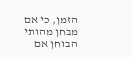הזמן, כי אם מבחן מהותי הבוחן אם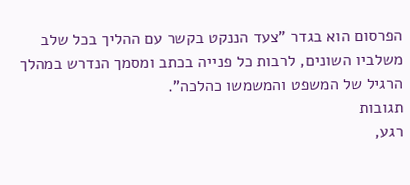הפרסום הוא בגדר "צעד הננקט בקשר עם ההליך בכל שלב משלביו השונים, לרבות כל פנייה בכתב ומסמך הנדרש במהלך הרגיל של המשפט והמשמשו כהלכה".
תגובות
רגע,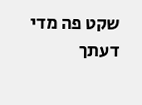שקט פה מדי
דעתך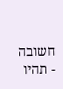חשובה - תהיו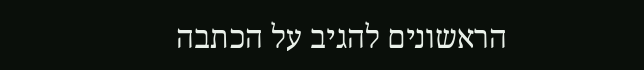הראשונים להגיב על הכתבה